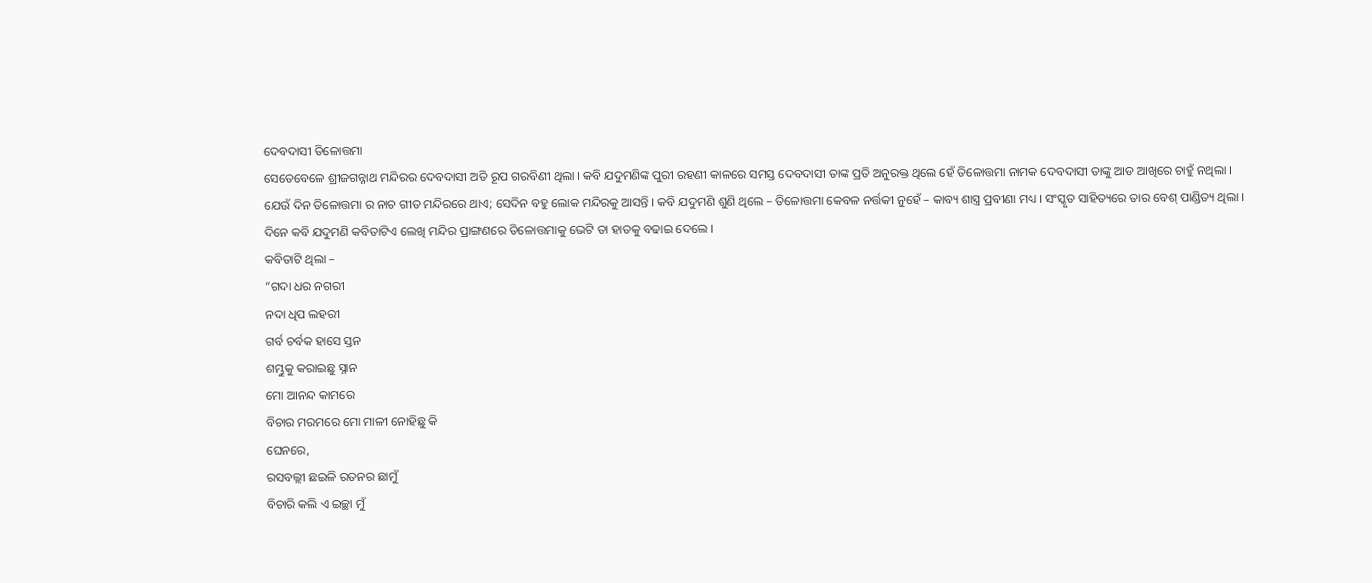ଦେବଦାସୀ ତିଳୋତ୍ତମା
ସେତେବେଳେ ଶ୍ରୀଜଗନ୍ନାଥ ମନ୍ଦିରର ଦେବଦାସୀ ଅତି ରୂପ ଗରବିଣୀ ଥିଲା । କବି ଯଦୁମଣିଙ୍କ ପୁରୀ ରହଣୀ କାଳରେ ସମସ୍ତ ଦେବଦାସୀ ତାଙ୍କ ପ୍ରତି ଅନୁରକ୍ତ ଥିଲେ ହେଁ ତିଳୋତ୍ତମା ନାମକ ଦେବଦାସୀ ତାଙ୍କୁ ଆଡ ଆଖିରେ ଚାହୁଁ ନଥିଲା ।
ଯେଉଁ ଦିନ ତିଳୋତ୍ତମା ର ନାଚ ଗୀତ ମନ୍ଦିରରେ ଥାଏ; ସେଦିନ ବହୁ ଲୋକ ମନ୍ଦିରକୁ ଆସନ୍ତି । କବି ଯଦୁମଣି ଶୁଣି ଥିଲେ – ତିଳୋତ୍ତମା କେବଳ ନର୍ତ୍ତକୀ ନୁହେଁ – କାବ୍ୟ ଶାସ୍ତ୍ର ପ୍ରବୀଣା ମଧ୍ୟ । ସଂସ୍କୃତ ସାହିତ୍ୟରେ ତାର ବେଶ୍ ପାଣ୍ଡିତ୍ୟ ଥିଲା ।
ଦିନେ କବି ଯଦୁମଣି କବିତାଟିଏ ଲେଖି ମନ୍ଦିର ପ୍ରାଙ୍ଗଣରେ ତିଳୋତ୍ତମାକୁ ଭେଟି ତା ହାତକୁ ବଢାଇ ଦେଲେ ।
କବିତାଟି ଥିଲା –
“ଗଦା ଧର ନଗରୀ
ନଦା ଧିପ ଲହରୀ
ଗର୍ବ ଚର୍ବକ ହାସେ ସ୍ତନ
ଶମ୍ଭୁକୁ କରାଇଛୁ ସ୍ନାନ
ମୋ ଆନନ୍ଦ କାମରେ
ବିଚାର ମରମରେ ମୋ ମାଳୀ ନୋହିଛୁ କି
ଘେନରେ,
ରସବଲ୍ଲୀ ଛଇଳି ରତନର ଛାମୁଁ
ବିଚାରି କଲି ଏ ଇଚ୍ଛା ମୁଁ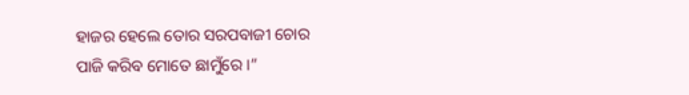ହାଜର ହେଲେ ତୋର ସରପବାଜୀ ଚୋର
ପାଜି କରିବ ମୋତେ ଛାମୁଁରେ ।”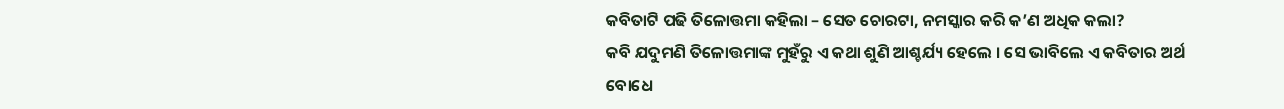କବିତାଟି ପଢି ତିଳୋତ୍ତମା କହିଲା – ସେତ ଚୋରଟା, ନମସ୍କାର କରି କ’ଣ ଅଧିକ କଲା?
କବି ଯଦୁମଣି ତିଳୋତ୍ତମାଙ୍କ ମୁହଁରୁ ଏ କଥା ଶୁଣି ଆଶ୍ଚର୍ଯ୍ୟ ହେଲେ । ସେ ଭାବିଲେ ଏ କବିତାର ଅର୍ଥ ବୋଧେ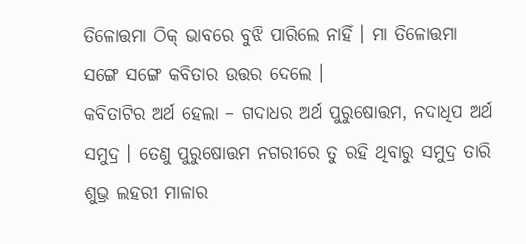ତିଳୋତ୍ତମା ଠିକ୍ ଭାବରେ ବୁଝି ପାରିଲେ ନାହିଁ । ମା ତିଳୋତ୍ତମା ସଙ୍ଗେ ସଙ୍ଗେ କବିତାର ଉତ୍ତର ଦେଲେ ।
କବିତାଟିର ଅର୍ଥ ହେଲା – ଗଦାଧର ଅର୍ଥ ପୁରୁଷୋତ୍ତମ, ନଦାଧିପ ଅର୍ଥ ସମୁଦ୍ର । ତେଣୁ ପୁରୁଷୋତ୍ତମ ନଗରୀରେ ତୁ ରହି ଥିବାରୁ ସମୁଦ୍ର ତାରି ଶୁଭ୍ର ଲହରୀ ମାଳାର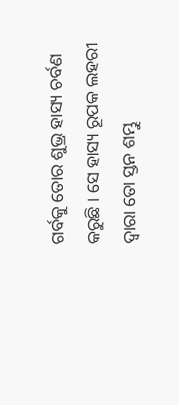ଗର୍ବକୁ ତୋର ଶୁଭ୍ର ହାସ୍ୟ ଚର୍ବଣ କରୁଛି । ସେ ହାସ୍ୟ ରୂପକ ଲହରୀ ଦ୍ୱାରା ତୋ ସ୍ତନ ଶମ୍ଭୁ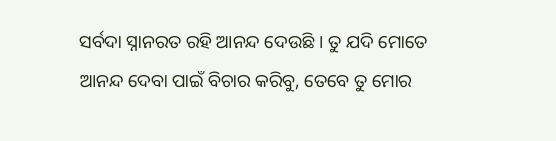ସର୍ବଦା ସ୍ନାନରତ ରହି ଆନନ୍ଦ ଦେଉଛି । ତୁ ଯଦି ମୋତେ ଆନନ୍ଦ ଦେବା ପାଇଁ ବିଚାର କରିବୁ, ତେବେ ତୁ ମୋର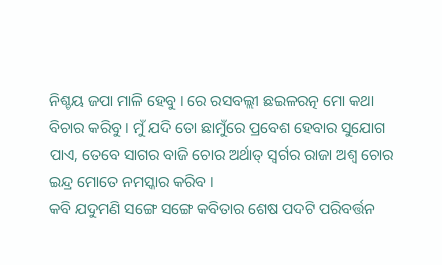ନିଶ୍ଚୟ ଜପା ମାଳି ହେବୁ । ରେ ରସବଲ୍ଲୀ ଛଇଳରତ୍ନ ମୋ କଥା ବିଚାର କରିବୁ । ମୁଁ ଯଦି ତୋ ଛାମୁଁରେ ପ୍ରବେଶ ହେବାର ସୁଯୋଗ ପାଏ, ତେବେ ସାଗର ବାଜି ଚୋର ଅର୍ଥାତ୍ ସ୍ୱର୍ଗର ରାଜା ଅଶ୍ୱ ଚୋର ଇନ୍ଦ୍ର ମୋତେ ନମସ୍କାର କରିବ ।
କବି ଯଦୁମଣି ସଙ୍ଗେ ସଙ୍ଗେ କବିତାର ଶେଷ ପଦଟି ପରିବର୍ତ୍ତନ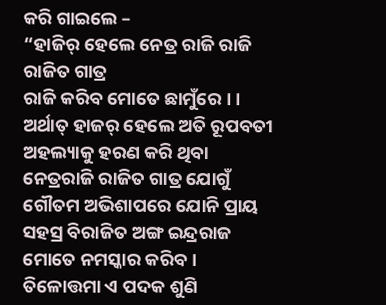କରି ଗାଇଲେ –
“ହାଜିର୍ ହେଲେ ନେତ୍ର ରାଜି ରାଜି ରାଜିତ ଗାତ୍ର
ରାଜି କରିବ ମୋତେ ଛାମୁଁରେ । ।
ଅର୍ଥାତ୍ ହାଜର୍ ହେଲେ ଅତି ରୂପବତୀ ଅହଲ୍ୟାକୁ ହରଣ କରି ଥିବା ନେତ୍ରରାଜି ରାଜିତ ଗାତ୍ର ଯୋଗୁଁ ଗୌତମ ଅଭିଶାପରେ ଯୋନି ପ୍ରାୟ ସହସ୍ର ବିରାଜିତ ଅଙ୍ଗ ଇନ୍ଦ୍ରରାଜ ମୋତେ ନମସ୍କାର କରିବ ।
ତିଳୋତ୍ତମା ଏ ପଦକ ଶୁଣି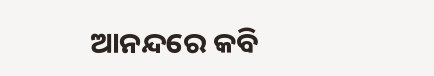ଆନନ୍ଦରେ କବି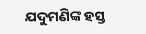ଯଦୁମଣିଙ୍କ ହସ୍ତ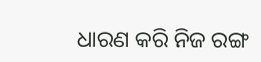ଧାରଣ କରି ନିଜ ରଙ୍ଗ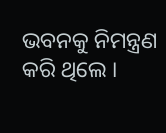ଭବନକୁ ନିମନ୍ତ୍ରଣ କରି ଥିଲେ ।